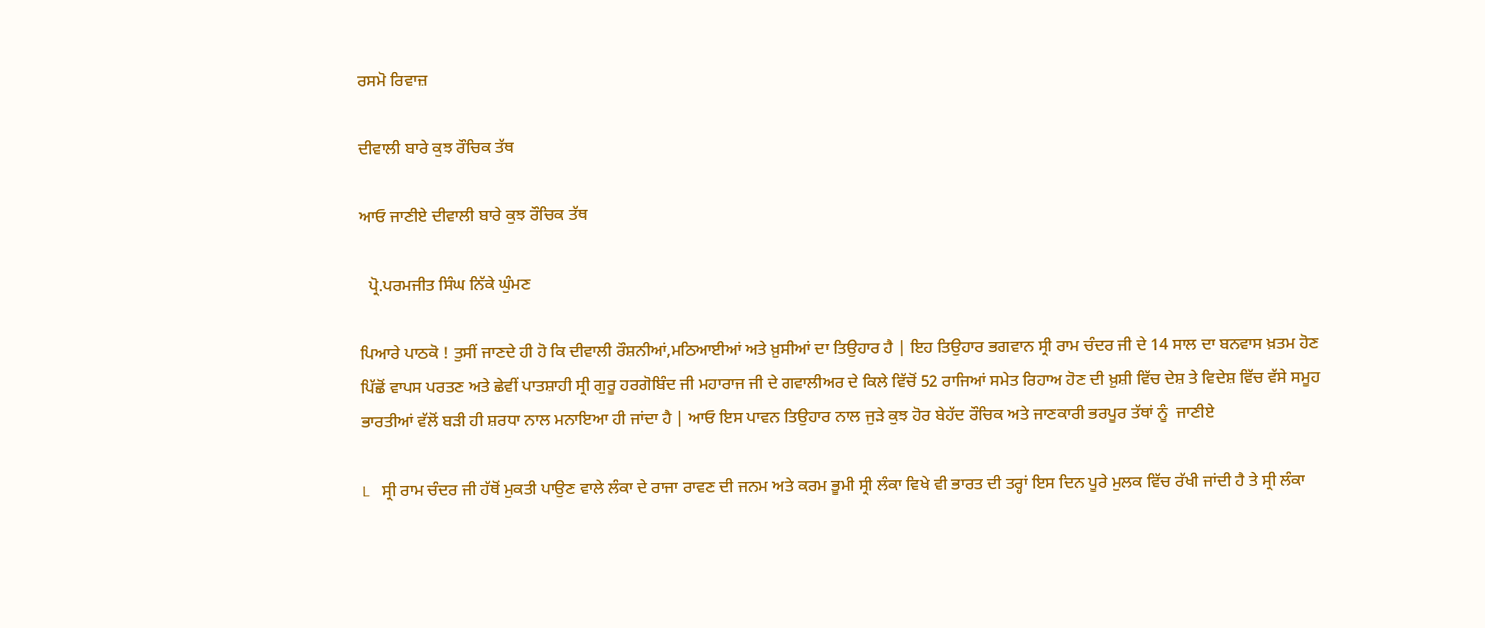ਰਸਮੋ ਰਿਵਾਜ਼

ਦੀਵਾਲੀ ਬਾਰੇ ਕੁਝ ਰੌਚਿਕ ਤੱਥ

ਆਓ ਜਾਣੀਏ ਦੀਵਾਲੀ ਬਾਰੇ ਕੁਝ ਰੌਚਿਕ ਤੱਥ

  ਪ੍ਰੋ.ਪਰਮਜੀਤ ਸਿੰਘ ਨਿੱਕੇ ਘੁੰਮਣ

ਪਿਆਰੇ ਪਾਠਕੋ ! ਤੁਸੀਂ ਜਾਣਦੇ ਹੀ ਹੋ ਕਿ ਦੀਵਾਲੀ ਰੌਸ਼ਨੀਆਂ,ਮਠਿਆਈਆਂ ਅਤੇ ਖ਼ੁਸੀਆਂ ਦਾ ਤਿਉਹਾਰ ਹੈ | ਇਹ ਤਿਉਹਾਰ ਭਗਵਾਨ ਸ੍ਰੀ ਰਾਮ ਚੰਦਰ ਜੀ ਦੇ 14 ਸਾਲ ਦਾ ਬਨਵਾਸ ਖ਼ਤਮ ਹੋਣ ਪਿੱਛੋਂ ਵਾਪਸ ਪਰਤਣ ਅਤੇ ਛੇਵੀਂ ਪਾਤਸ਼ਾਹੀ ਸ੍ਰੀ ਗੁਰੂ ਹਰਗੋਬਿੰਦ ਜੀ ਮਹਾਰਾਜ ਜੀ ਦੇ ਗਵਾਲੀਅਰ ਦੇ ਕਿਲੇ ਵਿੱਚੋਂ 52 ਰਾਜਿਆਂ ਸਮੇਤ ਰਿਹਾਅ ਹੋਣ ਦੀ ਖ਼ੁਸ਼ੀ ਵਿੱਚ ਦੇਸ਼ ਤੇ ਵਿਦੇਸ਼ ਵਿੱਚ ਵੱਸੇ ਸਮੂਹ ਭਾਰਤੀਆਂ ਵੱਲੋਂ ਬੜੀ ਹੀ ਸ਼ਰਧਾ ਨਾਲ ਮਨਾਇਆ ਹੀ ਜਾਂਦਾ ਹੈ | ਆਓ ਇਸ ਪਾਵਨ ਤਿਉਹਾਰ ਨਾਲ ਜੁੜੇ ਕੁਝ ਹੋਰ ਬੇਹੱਦ ਰੌਚਿਕ ਅਤੇ ਜਾਣਕਾਰੀ ਭਰਪੂਰ ਤੱਥਾਂ ਨੂੰ  ਜਾਣੀਏ

L   ਸ੍ਰੀ ਰਾਮ ਚੰਦਰ ਜੀ ਹੱਥੋਂ ਮੁਕਤੀ ਪਾਉਣ ਵਾਲੇ ਲੰਕਾ ਦੇ ਰਾਜਾ ਰਾਵਣ ਦੀ ਜਨਮ ਅਤੇ ਕਰਮ ਭੂਮੀ ਸ੍ਰੀ ਲੰਕਾ ਵਿਖੇ ਵੀ ਭਾਰਤ ਦੀ ਤਰ੍ਹਾਂ ਇਸ ਦਿਨ ਪੂਰੇ ਮੁਲਕ ਵਿੱਚ ਰੱਖੀ ਜਾਂਦੀ ਹੈ ਤੇ ਸ੍ਰੀ ਲੰਕਾ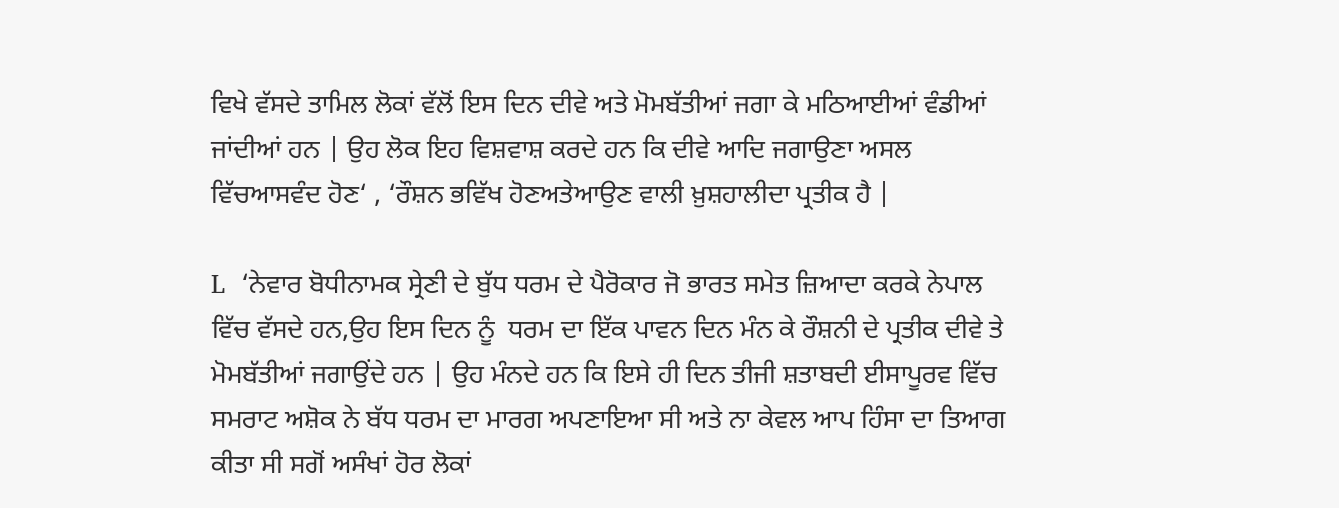ਵਿਖੇ ਵੱਸਦੇ ਤਾਮਿਲ ਲੋਕਾਂ ਵੱਲੋਂ ਇਸ ਦਿਨ ਦੀਵੇ ਅਤੇ ਮੋਮਬੱਤੀਆਂ ਜਗਾ ਕੇ ਮਠਿਆਈਆਂ ਵੰਡੀਆਂ ਜਾਂਦੀਆਂ ਹਨ | ਉਹ ਲੋਕ ਇਹ ਵਿਸ਼ਵਾਸ਼ ਕਰਦੇ ਹਨ ਕਿ ਦੀਵੇ ਆਦਿ ਜਗਾਉਣਾ ਅਸਲ ਵਿੱਚਆਸਵੰਦ ਹੋਣ‘ , ‘ਰੌਸ਼ਨ ਭਵਿੱਖ ਹੋਣਅਤੇਆਉਣ ਵਾਲੀ ਖ਼ੁਸ਼ਹਾਲੀਦਾ ਪ੍ਰਤੀਕ ਹੈ |

L  ‘ਨੇਵਾਰ ਬੋਧੀਨਾਮਕ ਸ੍ਰੇਣੀ ਦੇ ਬੁੱਧ ਧਰਮ ਦੇ ਪੈਰੋਕਾਰ ਜੋ ਭਾਰਤ ਸਮੇਤ ਜ਼ਿਆਦਾ ਕਰਕੇ ਨੇਪਾਲ ਵਿੱਚ ਵੱਸਦੇ ਹਨ,ਉਹ ਇਸ ਦਿਨ ਨੂੰ  ਧਰਮ ਦਾ ਇੱਕ ਪਾਵਨ ਦਿਨ ਮੰਨ ਕੇ ਰੌਸ਼ਨੀ ਦੇ ਪ੍ਰਤੀਕ ਦੀਵੇ ਤੇ ਮੋਮਬੱਤੀਆਂ ਜਗਾਉਂਦੇ ਹਨ | ਉਹ ਮੰਨਦੇ ਹਨ ਕਿ ਇਸੇ ਹੀ ਦਿਨ ਤੀਜੀ ਸ਼ਤਾਬਦੀ ਈਸਾਪੂਰਵ ਵਿੱਚ ਸਮਰਾਟ ਅਸ਼ੋਕ ਨੇ ਬੱਧ ਧਰਮ ਦਾ ਮਾਰਗ ਅਪਣਾਇਆ ਸੀ ਅਤੇ ਨਾ ਕੇਵਲ ਆਪ ਹਿੰਸਾ ਦਾ ਤਿਆਗ ਕੀਤਾ ਸੀ ਸਗੋਂ ਅਸੰਖਾਂ ਹੋਰ ਲੋਕਾਂ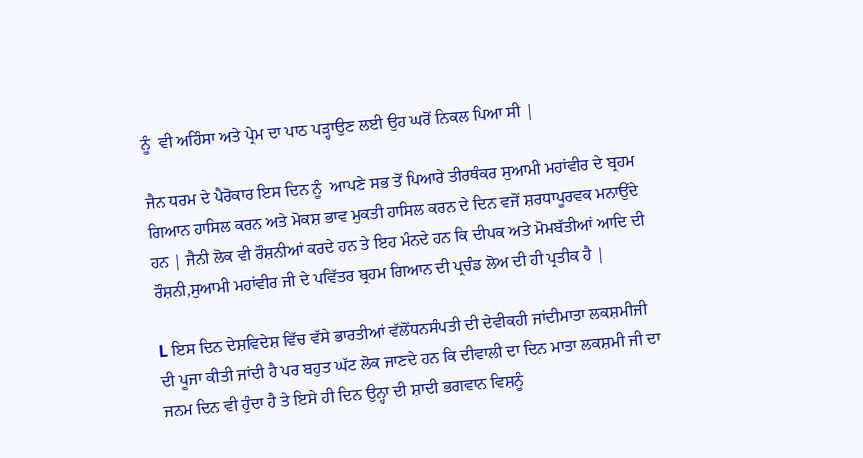ਨੂੰ  ਵੀ ਅਹਿੰਸਾ ਅਤੇ ਪ੍ਰੇਮ ਦਾ ਪਾਠ ਪੜ੍ਹਾਉਣ ਲਈ ਉਹ ਘਰੋਂ ਨਿਕਲ ਪਿਆ ਸੀ |

ਜੈਨ ਧਰਮ ਦੇ ਪੈਰੋਕਾਰ ਇਸ ਦਿਨ ਨੂੰ  ਆਪਣੇ ਸਭ ਤੋਂ ਪਿਆਰੇ ਤੀਰਥੰਕਰ ਸੁਆਮੀ ਮਹਾਂਵੀਰ ਦੇ ਬ੍ਰਹਮ ਗਿਆਨ ਹਾਸਿਲ ਕਰਨ ਅਤੇ ਮੋਕਸ਼ ਭਾਵ ਮੁਕਤੀ ਹਾਸਿਲ ਕਰਨ ਦੇ ਦਿਨ ਵਜੋਂ ਸ਼ਰਧਾਪੂਰਵਕ ਮਨਾਉਂਦੇ ਹਨ | ਜੈਨੀ ਲੋਕ ਵੀ ਰੌਸ਼ਨੀਆਂ ਕਰਦੇ ਹਨ ਤੇ ਇਹ ਮੰਨਦੇ ਹਨ ਕਿ ਦੀਪਕ ਅਤੇ ਮੋਮਬੱਤੀਆਂ ਆਦਿ ਦੀ ਰੌਸ਼ਨੀ,ਸੁਆਮੀ ਮਹਾਂਵੀਰ ਜੀ ਦੇ ਪਵਿੱਤਰ ਬ੍ਰਹਮ ਗਿਆਨ ਦੀ ਪ੍ਰਚੰਡ ਲੋਅ ਦੀ ਹੀ ਪ੍ਰਤੀਕ ਹੈ |

L ਇਸ ਦਿਨ ਦੇਸ਼ਵਿਦੇਸ਼ ਵਿੱਚ ਵੱਸੇ ਭਾਰਤੀਆਂ ਵੱਲੋਂਧਨਸੰਪਤੀ ਦੀ ਦੇਵੀਕਹੀ ਜਾਂਦੀਮਾਤਾ ਲਕਸ਼ਮੀਜੀ ਦੀ ਪੂਜਾ ਕੀਤੀ ਜਾਂਦੀ ਹੈ ਪਰ ਬਹੁਤ ਘੱਟ ਲੋਕ ਜਾਣਦੇ ਹਨ ਕਿ ਦੀਵਾਲੀ ਦਾ ਦਿਨ ਮਾਤਾ ਲਕਸ਼ਮੀ ਜੀ ਦਾ ਜਨਮ ਦਿਨ ਵੀ ਹੁੰਦਾ ਹੈ ਤੇ ਇਸੇ ਹੀ ਦਿਨ ਉਨ੍ਹਾ ਦੀ ਸ਼ਾਦੀ ਭਗਵਾਨ ਵਿਸ਼ਨੂੰ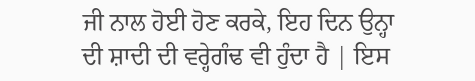ਜੀ ਨਾਲ ਹੋਈ ਹੋਣ ਕਰਕੇ, ਇਹ ਦਿਨ ਉਨ੍ਹਾ ਦੀ ਸ਼ਾਦੀ ਦੀ ਵਰ੍ਹੇਗੰਢ ਵੀ ਹੁੰਦਾ ਹੈ | ਇਸ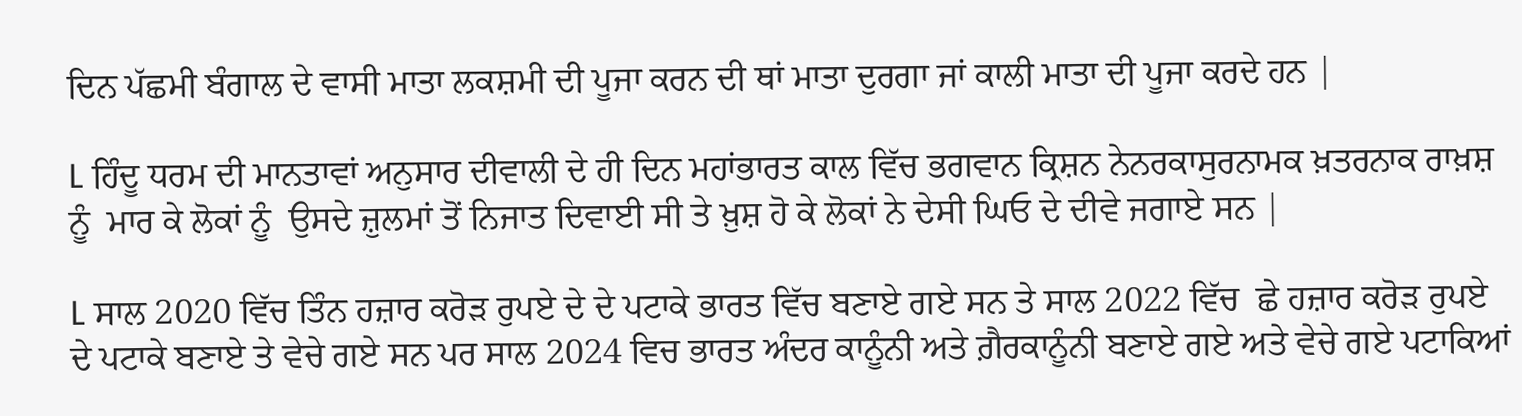ਦਿਨ ਪੱਛਮੀ ਬੰਗਾਲ ਦੇ ਵਾਸੀ ਮਾਤਾ ਲਕਸ਼ਮੀ ਦੀ ਪੂਜਾ ਕਰਨ ਦੀ ਥਾਂ ਮਾਤਾ ਦੁਰਗਾ ਜਾਂ ਕਾਲੀ ਮਾਤਾ ਦੀ ਪੂਜਾ ਕਰਦੇ ਹਨ |

L ਹਿੰਦੂ ਧਰਮ ਦੀ ਮਾਨਤਾਵਾਂ ਅਨੁਸਾਰ ਦੀਵਾਲੀ ਦੇ ਹੀ ਦਿਨ ਮਹਾਂਭਾਰਤ ਕਾਲ ਵਿੱਚ ਭਗਵਾਨ ਕ੍ਰਿਸ਼ਨ ਨੇਨਰਕਾਸੁਰਨਾਮਕ ਖ਼ਤਰਨਾਕ ਰਾਖ਼ਸ਼ ਨੂੰ  ਮਾਰ ਕੇ ਲੋਕਾਂ ਨੂੰ  ਉਸਦੇ ਜ਼ੁਲਮਾਂ ਤੋਂ ਨਿਜਾਤ ਦਿਵਾਈ ਸੀ ਤੇ ਖ਼ੁਸ਼ ਹੋ ਕੇ ਲੋਕਾਂ ਨੇ ਦੇਸੀ ਘਿਓ ਦੇ ਦੀਵੇ ਜਗਾਏ ਸਨ |

L ਸਾਲ 2020 ਵਿੱਚ ਤਿੰਨ ਹਜ਼ਾਰ ਕਰੋੜ ਰੁਪਏ ਦੇ ਦੇ ਪਟਾਕੇ ਭਾਰਤ ਵਿੱਚ ਬਣਾਏ ਗਏ ਸਨ ਤੇ ਸਾਲ 2022 ਵਿੱਚ  ਛੇ ਹਜ਼ਾਰ ਕਰੋੜ ਰੁਪਏ ਦੇ ਪਟਾਕੇ ਬਣਾਏ ਤੇ ਵੇਚੇ ਗਏ ਸਨ ਪਰ ਸਾਲ 2024 ਵਿਚ ਭਾਰਤ ਅੰਦਰ ਕਾਨੂੰਨੀ ਅਤੇ ਗ਼ੈਰਕਾਨੂੰਨੀ ਬਣਾਏ ਗਏ ਅਤੇ ਵੇਚੇ ਗਏ ਪਟਾਕਿਆਂ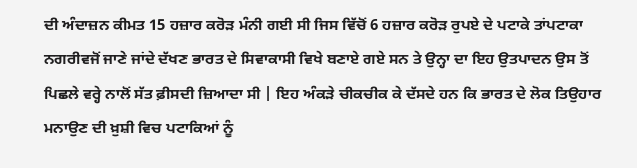ਦੀ ਅੰਦਾਜ਼ਨ ਕੀਮਤ 15 ਹਜ਼ਾਰ ਕਰੋੜ ਮੰਨੀ ਗਈ ਸੀ ਜਿਸ ਵਿੱਚੋਂ 6 ਹਜ਼ਾਰ ਕਰੋੜ ਰੁਪਏ ਦੇ ਪਟਾਕੇ ਤਾਂਪਟਾਕਾ ਨਗਰੀਵਜੋਂ ਜਾਣੇ ਜਾਂਦੇ ਦੱਖਣ ਭਾਰਤ ਦੇ ਸਿਵਾਕਾਸੀ ਵਿਖੇ ਬਣਾਏ ਗਏ ਸਨ ਤੇ ਉਨ੍ਹਾ ਦਾ ਇਹ ਉਤਪਾਦਨ ਉਸ ਤੋਂ ਪਿਛਲੇ ਵਰ੍ਹੇ ਨਾਲੋਂ ਸੱਤ ਫ਼ੀਸਦੀ ਜ਼ਿਆਦਾ ਸੀ | ਇਹ ਅੰਕੜੇ ਚੀਕਚੀਕ ਕੇ ਦੱਸਦੇ ਹਨ ਕਿ ਭਾਰਤ ਦੇ ਲੋਕ ਤਿਉਹਾਰ ਮਨਾਉਣ ਦੀ ਖ਼ੁਸ਼ੀ ਵਿਚ ਪਟਾਕਿਆਂ ਨੂੰ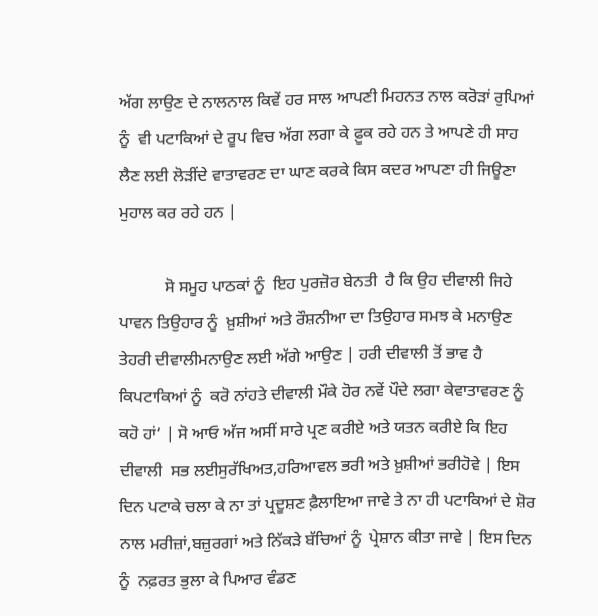ਅੱਗ ਲਾਉਣ ਦੇ ਨਾਲਨਾਲ ਕਿਵੇਂ ਹਰ ਸਾਲ ਆਪਣੀ ਮਿਹਨਤ ਨਾਲ ਕਰੋੜਾਂ ਰੁਪਿਆਂ ਨੂੰ  ਵੀ ਪਟਾਕਿਆਂ ਦੇ ਰੂਪ ਵਿਚ ਅੱਗ ਲਗਾ ਕੇ ਫ਼ੂਕ ਰਹੇ ਹਨ ਤੇ ਆਪਣੇ ਹੀ ਸਾਹ ਲੈਣ ਲਈ ਲੋੜੀਂਦੇ ਵਾਤਾਵਰਣ ਦਾ ਘਾਣ ਕਰਕੇ ਕਿਸ ਕਦਰ ਆਪਣਾ ਹੀ ਜਿਊਣਾ ਮੁਹਾਲ ਕਰ ਰਹੇ ਹਨ |

           ਸੋ ਸਮੂਹ ਪਾਠਕਾਂ ਨੂੰ  ਇਹ ਪੁਰਜ਼ੋਰ ਬੇਨਤੀ  ਹੈ ਕਿ ਉਹ ਦੀਵਾਲੀ ਜਿਹੇ ਪਾਵਨ ਤਿਉਹਾਰ ਨੂੰ  ਖ਼ੁਸ਼ੀਆਂ ਅਤੇ ਰੌਸ਼ਨੀਆ ਦਾ ਤਿਉਹਾਰ ਸਮਝ ਕੇ ਮਨਾਉਣ ਤੇਹਰੀ ਦੀਵਾਲੀਮਨਾਉਣ ਲਈ ਅੱਗੇ ਆਉਣ | ਹਰੀ ਦੀਵਾਲੀ ਤੋਂ ਭਾਵ ਹੈ ਕਿਪਟਾਕਿਆਂ ਨੂੰ  ਕਰੋ ਨਾਂਹਤੇ ਦੀਵਾਲੀ ਮੌਕੇ ਹੋਰ ਨਵੇਂ ਪੌਦੇ ਲਗਾ ਕੇਵਾਤਾਵਰਣ ਨੂੰ  ਕਹੋ ਹਾਂ‘ | ਸੋ ਆਓ ਅੱਜ ਅਸੀਂ ਸਾਰੇ ਪ੍ਰਣ ਕਰੀਏ ਅਤੇ ਯਤਨ ਕਰੀਏ ਕਿ ਇਹ ਦੀਵਾਲੀ  ਸਭ ਲਈਸੁਰੱਖਿਅਤ,ਹਰਿਆਵਲ ਭਰੀ ਅਤੇ ਖ਼ੁਸ਼ੀਆਂ ਭਰੀਹੋਵੇ | ਇਸ ਦਿਨ ਪਟਾਕੇ ਚਲਾ ਕੇ ਨਾ ਤਾਂ ਪ੍ਰਦੂਸ਼ਣ ਫ਼ੈਲਾਇਆ ਜਾਵੇ ਤੇ ਨਾ ਹੀ ਪਟਾਕਿਆਂ ਦੇ ਸ਼ੋਰ ਨਾਲ ਮਰੀਜ਼ਾਂ,ਬਜ਼ੁਰਗਾਂ ਅਤੇ ਨਿੱਕੜੇ ਬੱਚਿਆਂ ਨੂੰ  ਪ੍ਰੇਸ਼ਾਨ ਕੀਤਾ ਜਾਵੇ | ਇਸ ਦਿਨ ਨੂੰ  ਨਫ਼ਰਤ ਭੁਲਾ ਕੇ ਪਿਆਰ ਵੰਡਣ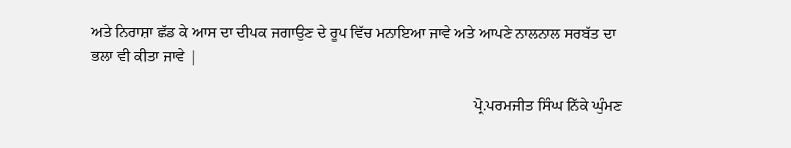ਅਤੇ ਨਿਰਾਸ਼ਾ ਛੱਡ ਕੇ ਆਸ ਦਾ ਦੀਪਕ ਜਗਾਉਣ ਦੇ ਰੂਪ ਵਿੱਚ ਮਨਾਇਆ ਜਾਵੇ ਅਤੇ ਆਪਣੇ ਨਾਲਨਾਲ ਸਰਬੱਤ ਦਾ ਭਲਾ ਵੀ ਕੀਤਾ ਜਾਵੇ |

                                                                                                  ਪ੍ਰੋ.ਪਰਮਜੀਤ ਸਿੰਘ ਨਿੱਕੇ ਘੁੰਮਣ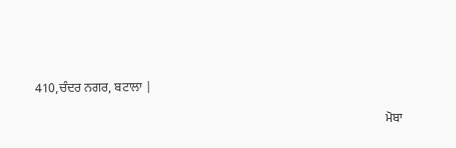410,ਚੰਦਰ ਨਗਰ, ਬਟਾਲਾ |

                                                                                                                ਮੋਬਾ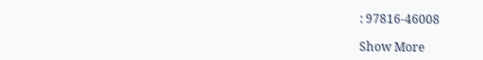: 97816-46008

Show More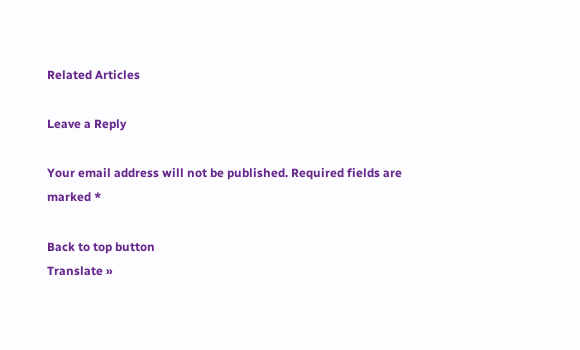Related Articles

Leave a Reply

Your email address will not be published. Required fields are marked *

Back to top button
Translate »